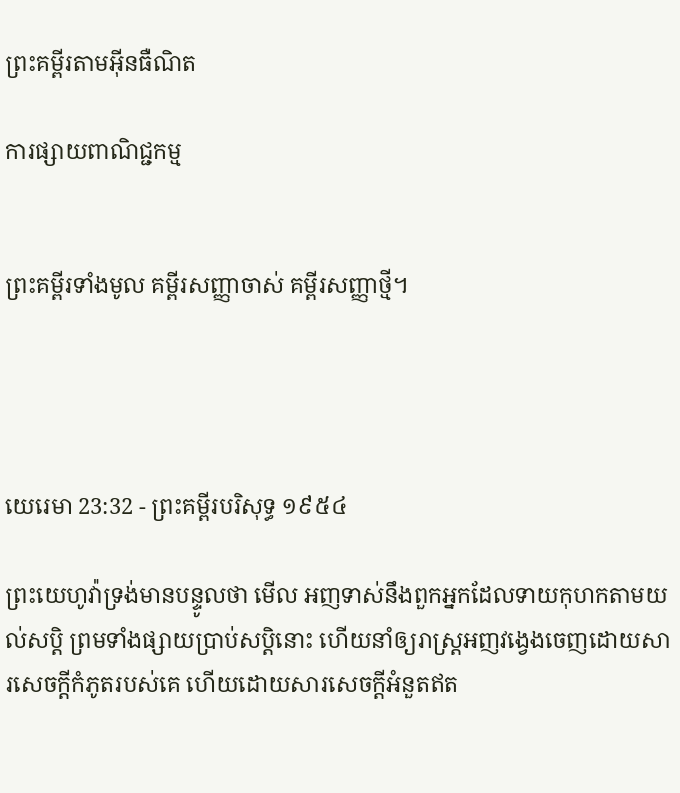ព្រះគម្ពីរតាមអ៊ីនធឺណិត

ការផ្សាយពាណិជ្ជកម្ម


ព្រះគម្ពីរទាំងមូល គម្ពីរសញ្ញាចាស់ គម្ពីរសញ្ញាថ្មី។




យេរេមា 23:32 - ព្រះគម្ពីរបរិសុទ្ធ ១៩៥៤

ព្រះ‌យេហូវ៉ាទ្រង់មានបន្ទូលថា មើល អញទាស់នឹងពួកអ្នកដែលទាយកុហកតាមយល់‌សប្តិ ព្រមទាំងផ្សាយប្រាប់សប្តិនោះ ហើយនាំឲ្យរាស្ត្រអញវង្វេងចេញដោយ‌សារសេចក្ដីកំភូតរបស់គេ ហើយដោយ‌សារសេចក្ដីអំនួតឥត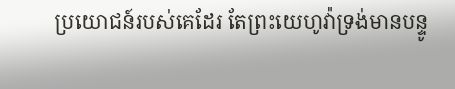ប្រយោជន៍របស់គេដែរ តែព្រះ‌យេហូវ៉ាទ្រង់មានបន្ទូ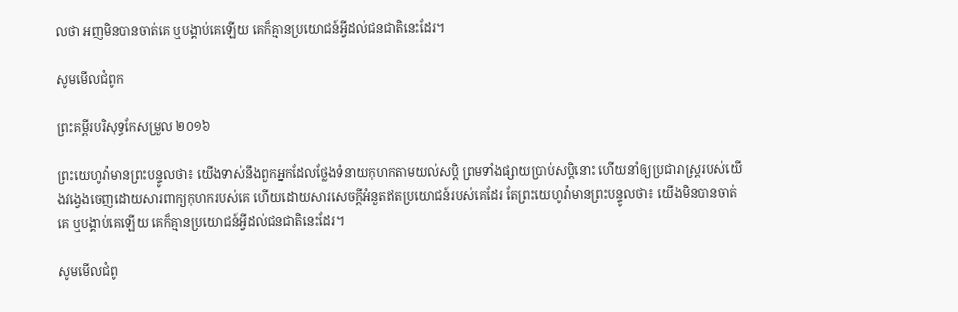លថា អញមិនបានចាត់គេ ឬបង្គាប់គេឡើយ គេក៏គ្មានប្រយោជន៍អ្វីដល់ជន‌ជាតិនេះដែរ។

សូមមើលជំពូក

ព្រះគម្ពីរបរិសុទ្ធកែសម្រួល ២០១៦

ព្រះ‌យេហូវ៉ាមានព្រះ‌បន្ទូលថា៖ យើងទាស់នឹងពួកអ្នកដែលថ្លែងទំនាយកុហកតាមយល់‌សប្តិ ព្រមទាំងផ្សាយប្រាប់សប្តិនោះ ហើយនាំឲ្យប្រជា‌រាស្ត្ររបស់យើងវង្វេងចេញដោយ‌សារពាក្យកុហករបស់គេ ហើយដោយ‌សារសេចក្ដីអំនួតឥតប្រយោជន៍របស់គេដែរ តែព្រះ‌យេហូវ៉ាមានព្រះ‌បន្ទូលថា៖ យើងមិនបានចាត់គេ ឬបង្គាប់គេឡើយ គេក៏គ្មានប្រយោជន៍អ្វីដល់ជនជាតិនេះដែរ។

សូមមើលជំពូ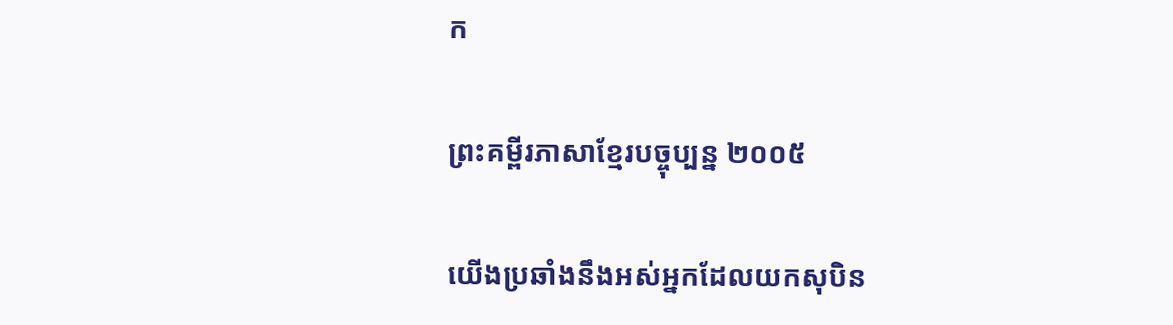ក

ព្រះគម្ពីរភាសាខ្មែរបច្ចុប្បន្ន ២០០៥

យើងប្រឆាំងនឹងអស់អ្នកដែលយកសុបិន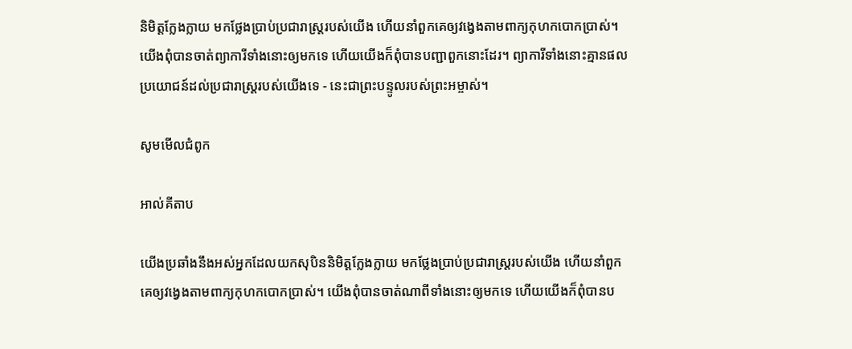និមិត្តក្លែង‌ក្លាយ មកថ្លែងប្រាប់ប្រជា‌រាស្ត្ររបស់យើង ហើយនាំពួកគេឲ្យវង្វេងតាមពាក្យកុហកបោកប្រាស់។ យើងពុំបានចាត់ព្យាការីទាំងនោះឲ្យមកទេ ហើយយើងក៏ពុំបានបញ្ជាពួកនោះដែរ។ ព្យាការីទាំងនោះគ្មានផលប្រយោជន៍ដល់ប្រជា‌រាស្ត្ររបស់យើងទេ - នេះជាព្រះ‌បន្ទូលរបស់ព្រះ‌អម្ចាស់។

សូមមើលជំពូក

អាល់គីតាប

យើងប្រឆាំងនឹងអស់អ្នកដែលយកសុបិននិមិត្តក្លែង‌ក្លាយ មកថ្លែងប្រាប់ប្រជា‌រាស្ត្ររបស់យើង ហើយនាំពួកគេឲ្យវង្វេងតាមពាក្យកុហកបោកប្រាស់។ យើងពុំបានចាត់ណាពីទាំងនោះឲ្យមកទេ ហើយយើងក៏ពុំបានប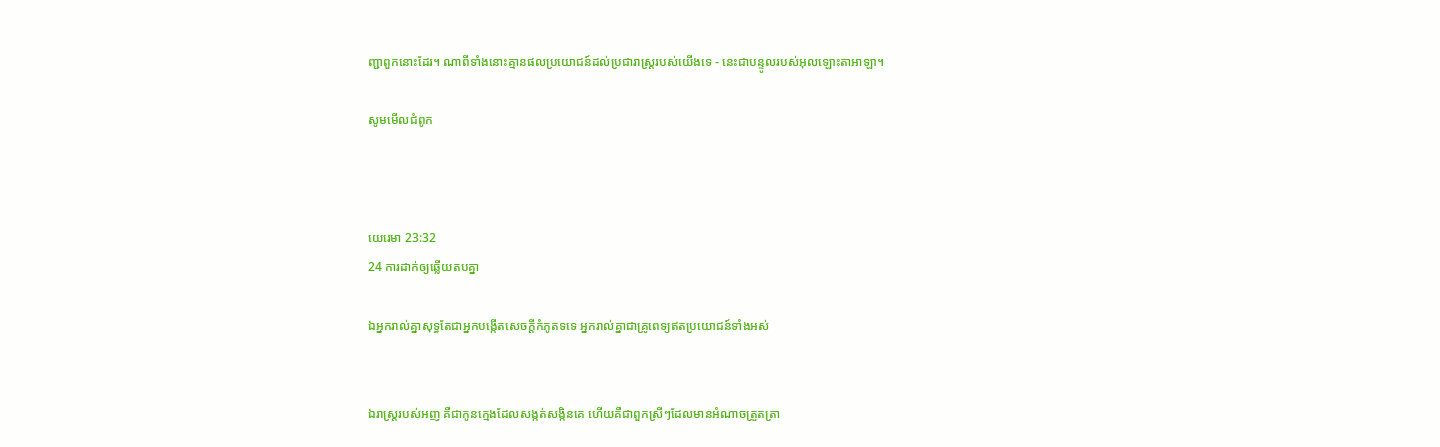ញ្ជាពួកនោះដែរ។ ណាពីទាំងនោះគ្មានផលប្រយោជន៍ដល់ប្រជា‌រាស្ត្ររបស់យើងទេ - នេះជាបន្ទូលរបស់អុលឡោះ‌តាអាឡា។

សូមមើលជំពូក



យេរេមា 23:32
24 ការដាក់ឲ្យឆ្លើយតបគ្នា

ឯអ្នករាល់គ្នាសុទ្ធតែជាអ្នកបង្កើតសេចក្ដីកំភូតទទេ អ្នករាល់គ្នាជាគ្រូ‌ពេទ្យឥតប្រយោជន៍ទាំងអស់


ឯរាស្ត្ររបស់អញ គឺជាកូនក្មេងដែលសង្កត់‌សង្កិនគេ ហើយគឺជាពួកស្រីៗដែលមានអំណាចត្រួត‌ត្រា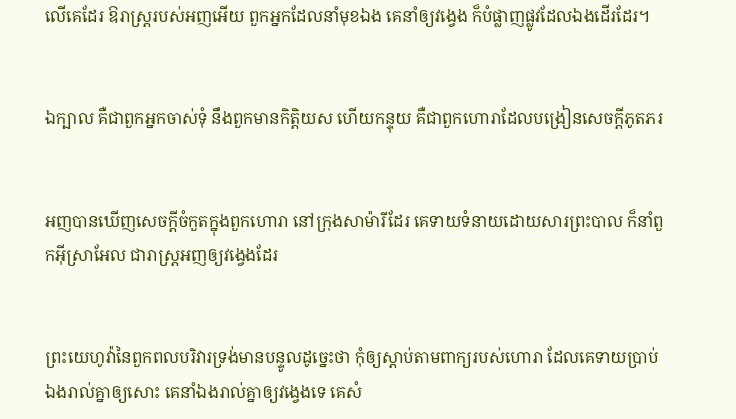លើគេដែរ ឱរាស្ត្ររបស់អញអើយ ពួកអ្នកដែលនាំមុខឯង គេនាំឲ្យវង្វេង ក៏បំផ្លាញផ្លូវដែលឯងដើរដែរ។


ឯក្បាល គឺជាពួកអ្នកចាស់‌ទុំ នឹងពួកមានកិត្តិយស ហើយកន្ទុយ គឺជាពួកហោរាដែលបង្រៀនសេចក្ដីភូត‌ភរ


អញបានឃើញសេចក្ដីចំកួតក្នុងពួកហោរា នៅក្រុងសាម៉ារីដែរ គេទាយទំនាយដោយ‌សារព្រះ‌បាល ក៏នាំពួកអ៊ីស្រាអែល ជារាស្ត្រអញឲ្យវង្វេងដែរ


ព្រះ‌យេហូវ៉ានៃពួកពល‌បរិវារទ្រង់មានបន្ទូលដូច្នេះថា កុំឲ្យស្តាប់តាមពាក្យរបស់ហោរា ដែលគេទាយប្រាប់ឯងរាល់គ្នាឲ្យសោះ គេនាំឯងរាល់គ្នាឲ្យវង្វេងទេ គេសំ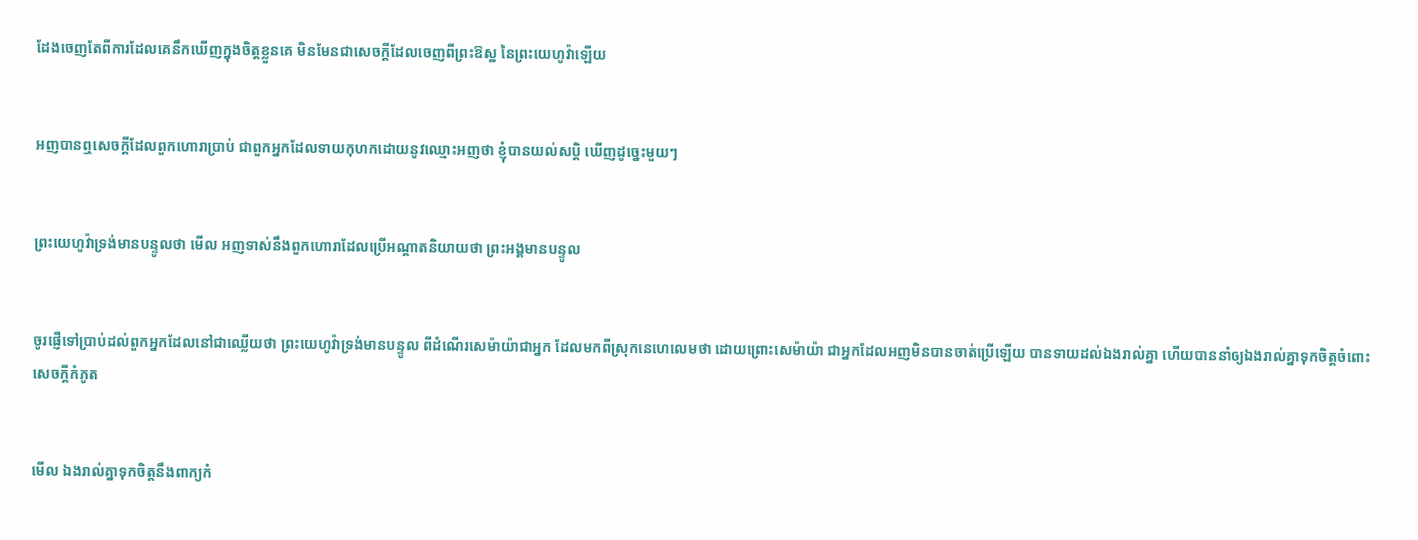ដែងចេញតែពីការដែលគេនឹកឃើញក្នុងចិត្តខ្លួនគេ មិនមែនជាសេចក្ដីដែលចេញពីព្រះ‌ឱស្ឋ នៃព្រះ‌យេហូវ៉ាឡើយ


អញបានឮសេចក្ដីដែលពួកហោរាប្រាប់ ជាពួកអ្នកដែលទាយកុហកដោយនូវឈ្មោះអញថា ខ្ញុំបានយល់‌សប្តិ ឃើញដូច្នេះមួយៗ


ព្រះ‌យេហូវ៉ាទ្រង់មានបន្ទូលថា មើល អញទាស់នឹងពួកហោរាដែលប្រើអណ្តាតនិយាយថា ព្រះ‌អង្គមានបន្ទូល


ចូរផ្ញើទៅប្រាប់ដល់ពួកអ្នកដែលនៅជាឈ្លើយថា ព្រះ‌យេហូវ៉ាទ្រង់មានបន្ទូល ពីដំណើរសេម៉ាយ៉ាជាអ្នក ដែលមកពីស្រុកនេហេលេមថា ដោយព្រោះសេម៉ាយ៉ា ជាអ្នកដែលអញមិនបានចាត់ប្រើឡើយ បានទាយដល់ឯងរាល់គ្នា ហើយបាននាំឲ្យឯងរាល់គ្នាទុកចិត្តចំពោះសេចក្ដីកំភូត


មើល ឯងរាល់គ្នាទុកចិត្តនឹងពាក្យកំ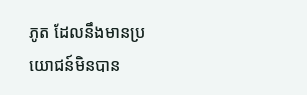ភូត ដែលនឹងមានប្រយោជន៍មិនបាន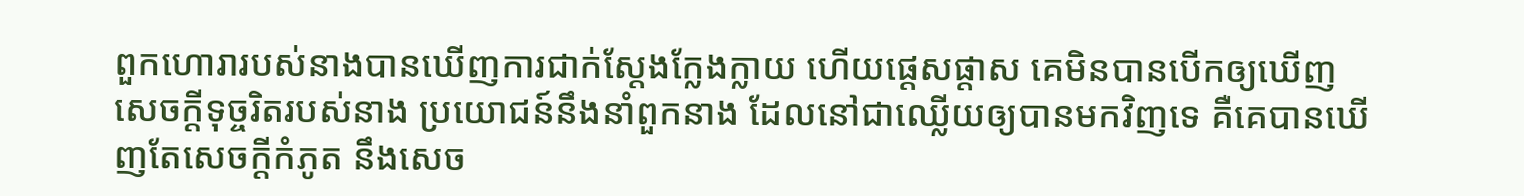ពួកហោរារបស់នាងបានឃើញការជាក់ស្តែងក្លែង‌ក្លាយ ហើយផ្តេស‌ផ្តាស គេមិនបានបើកឲ្យឃើញសេចក្ដីទុច្ចរិតរបស់នាង ប្រយោជន៍នឹងនាំពួកនាង ដែលនៅជាឈ្លើយឲ្យបានមកវិញទេ គឺគេបានឃើញតែសេចក្ដីកំភូត នឹងសេច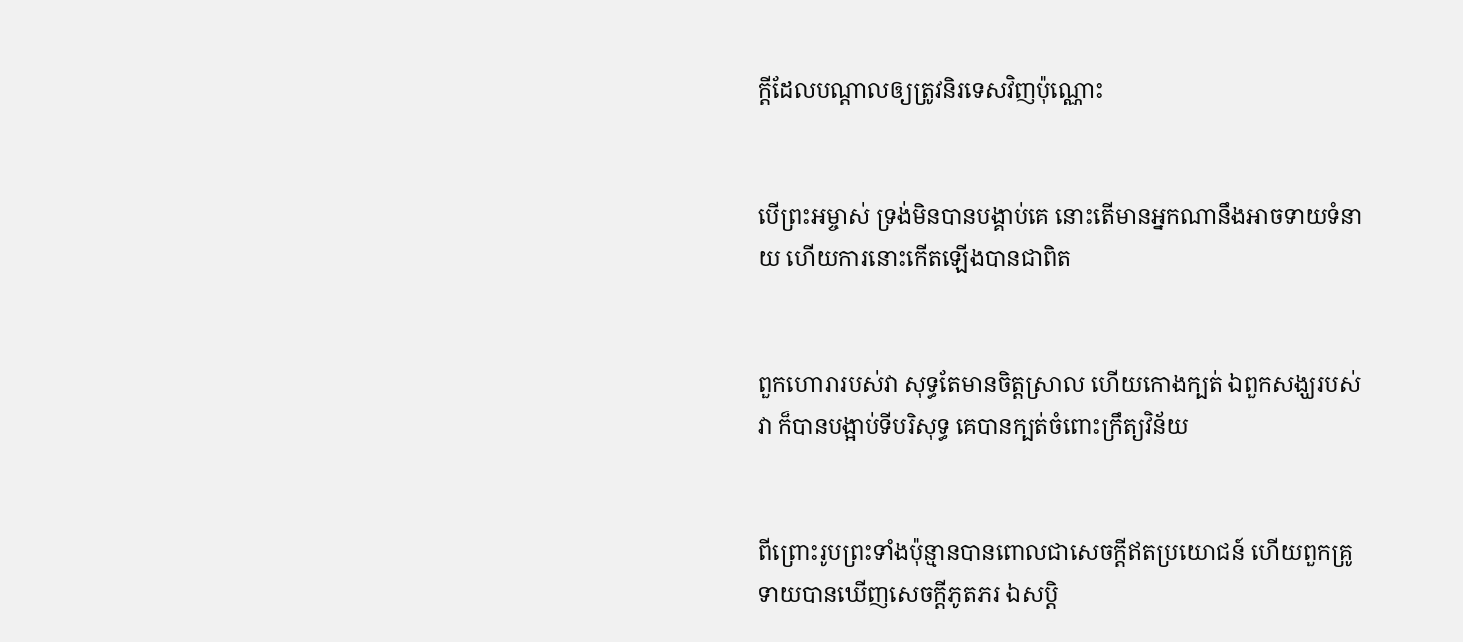ក្ដីដែលបណ្តាលឲ្យត្រូវនិរទេសវិញប៉ុណ្ណោះ


បើព្រះ‌អម្ចាស់ ទ្រង់មិនបានបង្គាប់គេ នោះតើមានអ្នកណានឹងអាចទាយទំនាយ ហើយការនោះកើតឡើងបានជាពិត


ពួកហោរារបស់វា សុទ្ធតែមានចិត្តស្រាល ហើយកោងក្បត់ ឯពួកសង្ឃរបស់វា ក៏បានបង្អាប់ទីបរិសុទ្ធ គេបានក្បត់ចំពោះក្រឹត្យ‌វិន័យ


ពីព្រោះរូបព្រះទាំងប៉ុន្មានបានពោលជាសេចក្ដីឥតប្រយោជន៍ ហើយពួកគ្រូទាយបានឃើញសេចក្ដីភូត‌ភរ ឯសប្តិ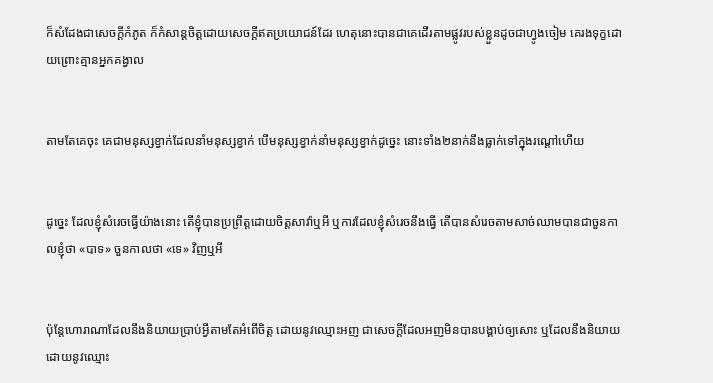ក៏សំដែងជាសេចក្ដីកំភូត ក៏កំសាន្តចិត្តដោយសេចក្ដីឥតប្រយោជន៍ដែរ ហេតុនោះបានជាគេដើរតាមផ្លូវរបស់ខ្លួនដូចជាហ្វូងចៀម គេរងទុក្ខដោយព្រោះគ្មានអ្នកគង្វាល


តាមតែគេចុះ គេជាមនុស្សខ្វាក់ដែលនាំមនុស្សខ្វាក់ បើមនុស្សខ្វាក់នាំមនុស្សខ្វាក់ដូច្នេះ នោះទាំង២នាក់នឹងធ្លាក់ទៅក្នុងរណ្តៅហើយ


ដូច្នេះ ដែលខ្ញុំសំរេចធ្វើយ៉ាងនោះ តើខ្ញុំបានប្រព្រឹត្តដោយចិត្តសាវ៉ាឬអី ឬការដែលខ្ញុំសំរេចនឹងធ្វើ តើបានសំរេចតាមសាច់ឈាមបានជាចួន‌កាលខ្ញុំថា «បាទ» ចួន‌កាលថា «ទេ» វិញឬអី


ប៉ុន្តែហោរាណាដែលនឹងនិយាយប្រាប់អ្វីតាមតែអំពើចិត្ត ដោយនូវឈ្មោះអញ ជាសេចក្ដីដែលអញមិនបានបង្គាប់ឲ្យសោះ ឬដែលនឹងនិយាយដោយនូវឈ្មោះ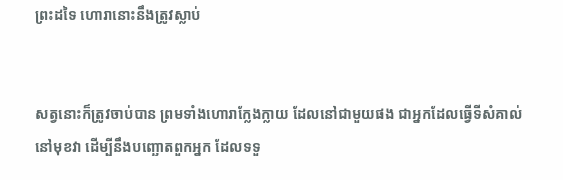ព្រះដទៃ ហោរានោះនឹងត្រូវស្លាប់


សត្វនោះក៏ត្រូវចាប់បាន ព្រមទាំងហោរាក្លែង‌ក្លាយ ដែលនៅជាមួយផង ជាអ្នកដែលធ្វើទីសំគាល់នៅមុខវា ដើម្បីនឹងបញ្ឆោតពួកអ្នក ដែលទទួ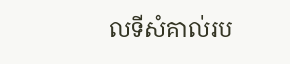លទីសំគាល់រប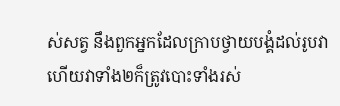ស់សត្វ នឹងពួកអ្នកដែលក្រាបថ្វាយ‌បង្គំដល់រូបវា ហើយវាទាំង២ក៏ត្រូវបោះទាំងរស់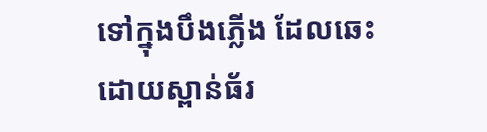ទៅក្នុងបឹងភ្លើង ដែលឆេះដោយស្ពាន់‌ធ័រ